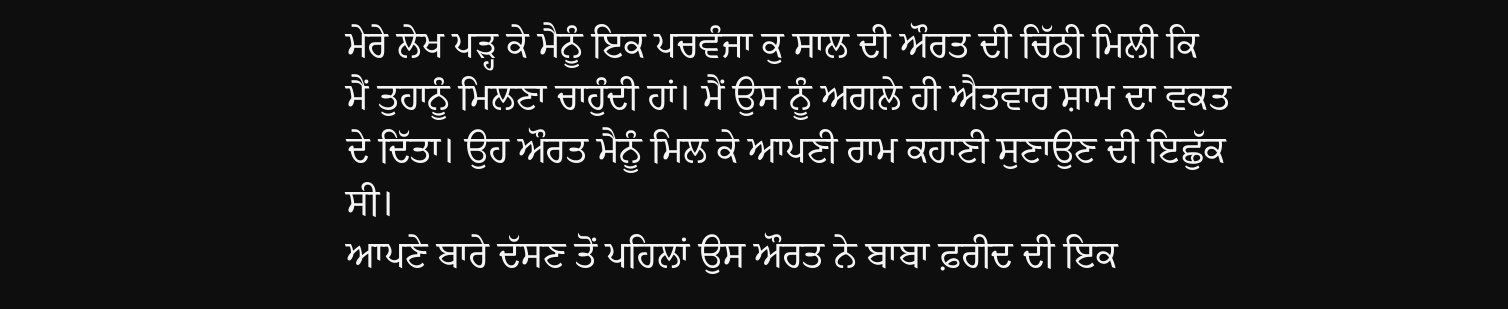ਮੇਰੇ ਲੇਖ ਪੜ੍ਹ ਕੇ ਮੈਨੂੰ ਇਕ ਪਚਵੰਜਾ ਕੁ ਸਾਲ ਦੀ ਔਰਤ ਦੀ ਚਿੱਠੀ ਮਿਲੀ ਕਿ
ਮੈਂ ਤੁਹਾਨੂੰ ਮਿਲਣਾ ਚਾਹੁੰਦੀ ਹਾਂ। ਮੈਂ ਉਸ ਨੂੰ ਅਗਲੇ ਹੀ ਐਤਵਾਰ ਸ਼ਾਮ ਦਾ ਵਕਤ
ਦੇ ਦਿੱਤਾ। ਉਹ ਔਰਤ ਮੈਨੂੰ ਮਿਲ ਕੇ ਆਪਣੀ ਰਾਮ ਕਹਾਣੀ ਸੁਣਾਉਣ ਦੀ ਇਛੁੱਕ ਸੀ।
ਆਪਣੇ ਬਾਰੇ ਦੱਸਣ ਤੋਂ ਪਹਿਲਾਂ ਉਸ ਔਰਤ ਨੇ ਬਾਬਾ ਫ਼ਰੀਦ ਦੀ ਇਕ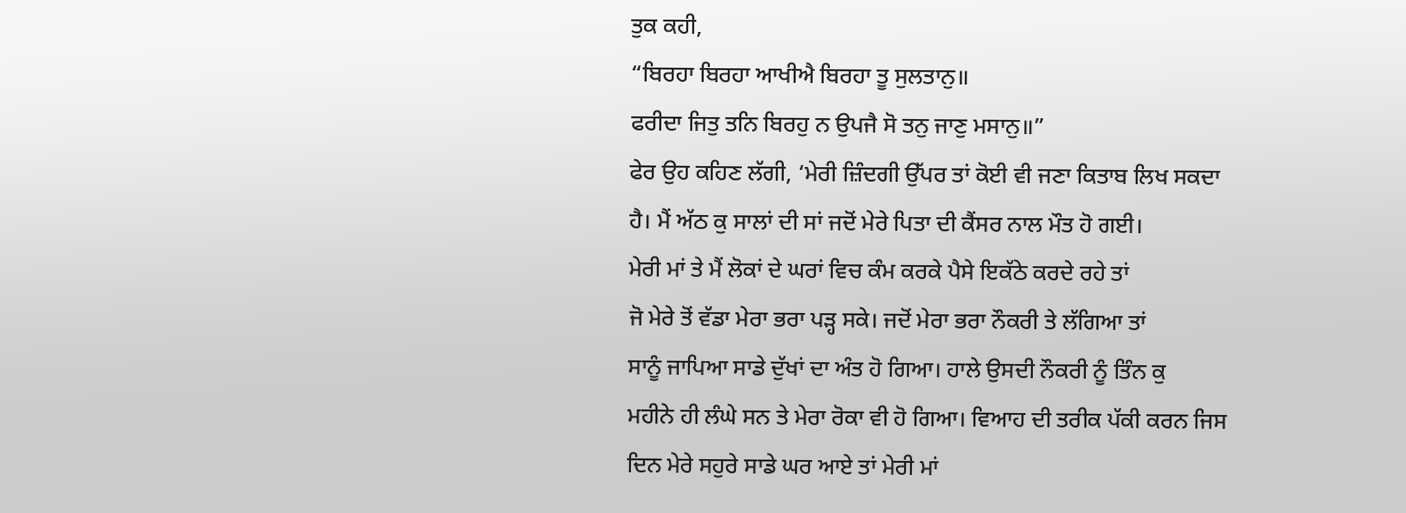ਤੁਕ ਕਹੀ,
“ਬਿਰਹਾ ਬਿਰਹਾ ਆਖੀਐ ਬਿਰਹਾ ਤੂ ਸੁਲਤਾਨੁ॥
ਫਰੀਦਾ ਜਿਤੁ ਤਨਿ ਬਿਰਹੁ ਨ ਉਪਜੈ ਸੋ ਤਨੁ ਜਾਣੁ ਮਸਾਨੁ॥”
ਫੇਰ ਉਹ ਕਹਿਣ ਲੱਗੀ, ‘ਮੇਰੀ ਜ਼ਿੰਦਗੀ ਉੱਪਰ ਤਾਂ ਕੋਈ ਵੀ ਜਣਾ ਕਿਤਾਬ ਲਿਖ ਸਕਦਾ
ਹੈ। ਮੈਂ ਅੱਠ ਕੁ ਸਾਲਾਂ ਦੀ ਸਾਂ ਜਦੋਂ ਮੇਰੇ ਪਿਤਾ ਦੀ ਕੈਂਸਰ ਨਾਲ ਮੌਤ ਹੋ ਗਈ।
ਮੇਰੀ ਮਾਂ ਤੇ ਮੈਂ ਲੋਕਾਂ ਦੇ ਘਰਾਂ ਵਿਚ ਕੰਮ ਕਰਕੇ ਪੈਸੇ ਇਕੱਠੇ ਕਰਦੇ ਰਹੇ ਤਾਂ
ਜੋ ਮੇਰੇ ਤੋਂ ਵੱਡਾ ਮੇਰਾ ਭਰਾ ਪੜ੍ਹ ਸਕੇ। ਜਦੋਂ ਮੇਰਾ ਭਰਾ ਨੌਕਰੀ ਤੇ ਲੱਗਿਆ ਤਾਂ
ਸਾਨੂੰ ਜਾਪਿਆ ਸਾਡੇ ਦੁੱਖਾਂ ਦਾ ਅੰਤ ਹੋ ਗਿਆ। ਹਾਲੇ ਉਸਦੀ ਨੌਕਰੀ ਨੂੰ ਤਿੰਨ ਕੁ
ਮਹੀਨੇ ਹੀ ਲੰਘੇ ਸਨ ਤੇ ਮੇਰਾ ਰੋਕਾ ਵੀ ਹੋ ਗਿਆ। ਵਿਆਹ ਦੀ ਤਰੀਕ ਪੱਕੀ ਕਰਨ ਜਿਸ
ਦਿਨ ਮੇਰੇ ਸਹੁਰੇ ਸਾਡੇ ਘਰ ਆਏ ਤਾਂ ਮੇਰੀ ਮਾਂ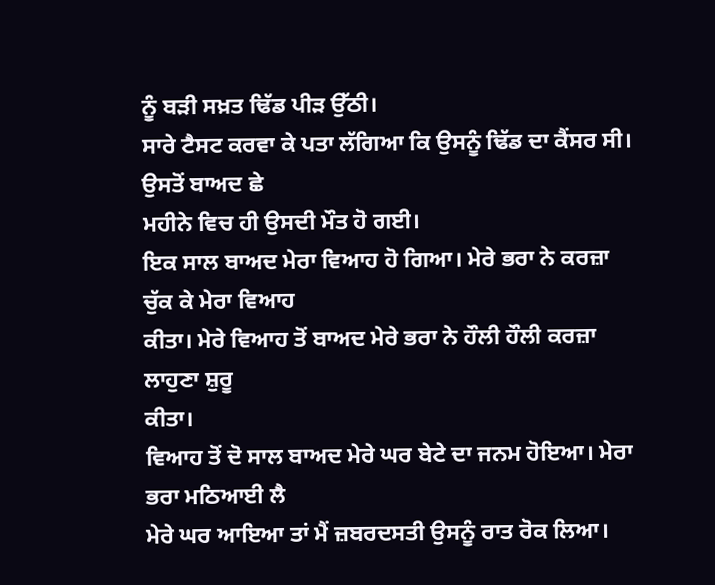ਨੂੰ ਬੜੀ ਸਖ਼ਤ ਢਿੱਡ ਪੀੜ ਉੱਠੀ।
ਸਾਰੇ ਟੈਸਟ ਕਰਵਾ ਕੇ ਪਤਾ ਲੱਗਿਆ ਕਿ ਉਸਨੂੰ ਢਿੱਡ ਦਾ ਕੈਂਸਰ ਸੀ। ਉਸਤੋਂ ਬਾਅਦ ਛੇ
ਮਹੀਨੇ ਵਿਚ ਹੀ ਉਸਦੀ ਮੌਤ ਹੋ ਗਈ।
ਇਕ ਸਾਲ ਬਾਅਦ ਮੇਰਾ ਵਿਆਹ ਹੋ ਗਿਆ। ਮੇਰੇ ਭਰਾ ਨੇ ਕਰਜ਼ਾ ਚੁੱਕ ਕੇ ਮੇਰਾ ਵਿਆਹ
ਕੀਤਾ। ਮੇਰੇ ਵਿਆਹ ਤੋਂ ਬਾਅਦ ਮੇਰੇ ਭਰਾ ਨੇ ਹੌਲੀ ਹੌਲੀ ਕਰਜ਼ਾ ਲਾਹੁਣਾ ਸ਼ੁਰੂ
ਕੀਤਾ।
ਵਿਆਹ ਤੋਂ ਦੋ ਸਾਲ ਬਾਅਦ ਮੇਰੇ ਘਰ ਬੇਟੇ ਦਾ ਜਨਮ ਹੋਇਆ। ਮੇਰਾ ਭਰਾ ਮਠਿਆਈ ਲੈ
ਮੇਰੇ ਘਰ ਆਇਆ ਤਾਂ ਮੈਂ ਜ਼ਬਰਦਸਤੀ ਉਸਨੂੰ ਰਾਤ ਰੋਕ ਲਿਆ।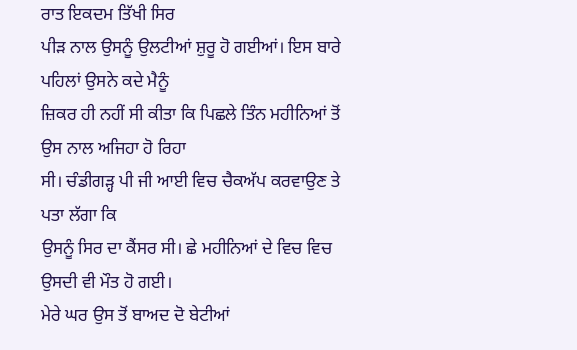ਰਾਤ ਇਕਦਮ ਤਿੱਖੀ ਸਿਰ
ਪੀੜ ਨਾਲ ਉਸਨੂੰ ਉਲਟੀਆਂ ਸ਼ੁਰੂ ਹੋ ਗਈਆਂ। ਇਸ ਬਾਰੇ ਪਹਿਲਾਂ ਉਸਨੇ ਕਦੇ ਮੈਨੂੰ
ਜ਼ਿਕਰ ਹੀ ਨਹੀਂ ਸੀ ਕੀਤਾ ਕਿ ਪਿਛਲੇ ਤਿੰਨ ਮਹੀਨਿਆਂ ਤੋਂ ਉਸ ਨਾਲ ਅਜਿਹਾ ਹੋ ਰਿਹਾ
ਸੀ। ਚੰਡੀਗੜ੍ਹ ਪੀ ਜੀ ਆਈ ਵਿਚ ਚੈਕਅੱਪ ਕਰਵਾਉਣ ਤੇ ਪਤਾ ਲੱਗਾ ਕਿ
ਉਸਨੂੰ ਸਿਰ ਦਾ ਕੈਂਸਰ ਸੀ। ਛੇ ਮਹੀਨਿਆਂ ਦੇ ਵਿਚ ਵਿਚ ਉਸਦੀ ਵੀ ਮੌਤ ਹੋ ਗਈ।
ਮੇਰੇ ਘਰ ਉਸ ਤੋਂ ਬਾਅਦ ਦੋ ਬੇਟੀਆਂ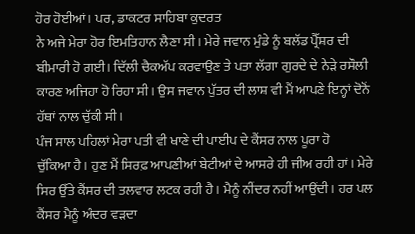ਹੋਰ ਹੋਈਆਂ। ਪਰ, ਡਾਕਟਰ ਸਾਹਿਬਾ ਕੁਦਰਤ
ਨੇ ਅਜੇ ਮੇਰਾ ਹੋਰ ਇਮਤਿਹਾਨ ਲੈਣਾ ਸੀ। ਮੇਰੇ ਜਵਾਨ ਮੁੰਡੇ ਨੂੰ ਬਲੱਡ ਪ੍ਰੈੱਸ਼ਰ ਦੀ
ਬੀਮਾਰੀ ਹੋ ਗਈ। ਦਿੱਲੀ ਚੈਕਅੱਪ ਕਰਵਾਉਣ ਤੇ ਪਤਾ ਲੱਗਾ ਗੁਰਦੇ ਦੇ ਨੇੜੇ ਰਸੌਲੀ
ਕਾਰਣ ਅਜਿਹਾ ਹੋ ਰਿਹਾ ਸੀ। ਉਸ ਜਵਾਨ ਪੁੱਤਰ ਦੀ ਲਾਸ਼ ਵੀ ਮੈਂ ਆਪਣੇ ਇਨ੍ਹਾਂ ਦੋਨੋਂ
ਹੱਥਾਂ ਨਾਲ ਚੁੱਕੀ ਸੀ।
ਪੰਜ ਸਾਲ ਪਹਿਲਾਂ ਮੇਰਾ ਪਤੀ ਵੀ ਖਾਣੇ ਦੀ ਪਾਈਪ ਦੇ ਕੈਂਸਰ ਨਾਲ ਪੂਰਾ ਹੋ
ਚੁੱਕਿਆ ਹੈ। ਹੁਣ ਮੈਂ ਸਿਰਫ਼ ਆਪਣੀਆਂ ਬੇਟੀਆਂ ਦੇ ਆਸਰੇ ਹੀ ਜੀਅ ਰਹੀ ਹਾਂ। ਮੇਰੇ
ਸਿਰ ਉੱਤੇ ਕੈਂਸਰ ਦੀ ਤਲਵਾਰ ਲਟਕ ਰਹੀ ਹੈ। ਮੈਨੂੰ ਨੀਂਦਰ ਨਹੀਂ ਆਉਂਦੀ। ਹਰ ਪਲ
ਕੈਂਸਰ ਮੈਨੂੰ ਅੰਦਰ ਵੜਦਾ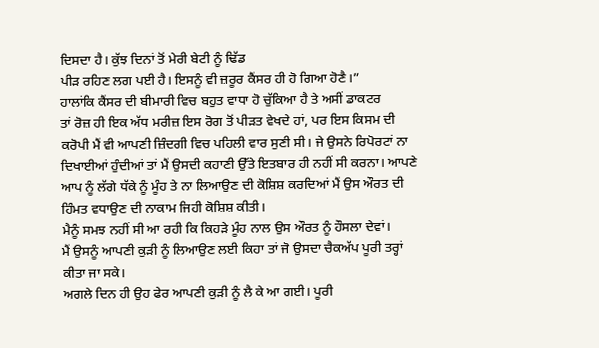ਦਿਸਦਾ ਹੈ। ਕੁੱਝ ਦਿਨਾਂ ਤੋਂ ਮੇਰੀ ਬੇਟੀ ਨੂੰ ਢਿੱਡ
ਪੀੜ ਰਹਿਣ ਲਗ ਪਈ ਹੈ। ਇਸਨੂੰ ਵੀ ਜ਼ਰੂਰ ਕੈਂਸਰ ਹੀ ਹੋ ਗਿਆ ਹੋਣੈ।”
ਹਾਲਾਂਕਿ ਕੈਂਸਰ ਦੀ ਬੀਮਾਰੀ ਵਿਚ ਬਹੁਤ ਵਾਧਾ ਹੋ ਚੁੱਕਿਆ ਹੈ ਤੇ ਅਸੀਂ ਡਾਕਟਰ
ਤਾਂ ਰੋਜ਼ ਹੀ ਇਕ ਅੱਧ ਮਰੀਜ਼ ਇਸ ਰੋਗ ਤੋਂ ਪੀੜਤ ਵੇਖਦੇ ਹਾਂ, ਪਰ ਇਸ ਕਿਸਮ ਦੀ
ਕਰੋਪੀ ਮੈਂ ਵੀ ਆਪਣੀ ਜ਼ਿੰਦਗੀ ਵਿਚ ਪਹਿਲੀ ਵਾਰ ਸੁਣੀ ਸੀ। ਜੇ ਉਸਨੇ ਰਿਪੋਰਟਾਂ ਨਾ
ਦਿਖਾਈਆਂ ਹੁੰਦੀਆਂ ਤਾਂ ਮੈਂ ਉਸਦੀ ਕਹਾਣੀ ਉੱਤੇ ਇਤਬਾਰ ਹੀ ਨਹੀਂ ਸੀ ਕਰਨਾ। ਆਪਣੇ
ਆਪ ਨੂੰ ਲੱਗੇ ਧੱਕੇ ਨੂੰ ਮੂੰਹ ਤੇ ਨਾ ਲਿਆਉਣ ਦੀ ਕੋਸ਼ਿਸ਼ ਕਰਦਿਆਂ ਮੈਂ ਉਸ ਔਰਤ ਦੀ
ਹਿੰਮਤ ਵਧਾਉਣ ਦੀ ਨਾਕਾਮ ਜਿਹੀ ਕੋਸ਼ਿਸ਼ ਕੀਤੀ।
ਮੈਨੂੰ ਸਮਝ ਨਹੀਂ ਸੀ ਆ ਰਹੀ ਕਿ ਕਿਹੜੇ ਮੂੰਹ ਨਾਲ ਉਸ ਔਰਤ ਨੂੰ ਹੌਸਲਾ ਦੇਵਾਂ।
ਮੈਂ ਉਸਨੂੰ ਆਪਣੀ ਕੁੜੀ ਨੂੰ ਲਿਆਉਣ ਲਈ ਕਿਹਾ ਤਾਂ ਜੋ ਉਸਦਾ ਚੈਕਅੱਪ ਪੂਰੀ ਤਰ੍ਹਾਂ
ਕੀਤਾ ਜਾ ਸਕੇ।
ਅਗਲੇ ਦਿਨ ਹੀ ਉਹ ਫੇਰ ਆਪਣੀ ਕੁੜੀ ਨੂੰ ਲੈ ਕੇ ਆ ਗਈ। ਪੂਰੀ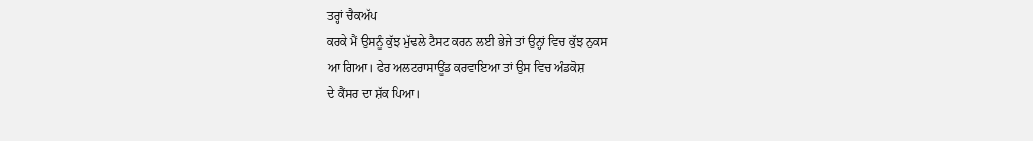ਤਰ੍ਹਾਂ ਚੈਕਅੱਪ
ਕਰਕੇ ਮੈਂ ਉਸਨੂੰ ਕੁੱਝ ਮੁੱਢਲੇ ਟੈਸਟ ਕਰਨ ਲਈ ਭੇਜੇ ਤਾਂ ਉਨ੍ਹਾਂ ਵਿਚ ਕੁੱਝ ਨੁਕਸ
ਆ ਗਿਆ। ਫੇਰ ਅਲਟਰਾਸਾਊਂਡ ਕਰਵਾਇਆ ਤਾਂ ਉਸ ਵਿਚ ਅੰਡਕੋਸ਼
ਦੇ ਕੈਂਸਰ ਦਾ ਸ਼ੱਕ ਪਿਆ।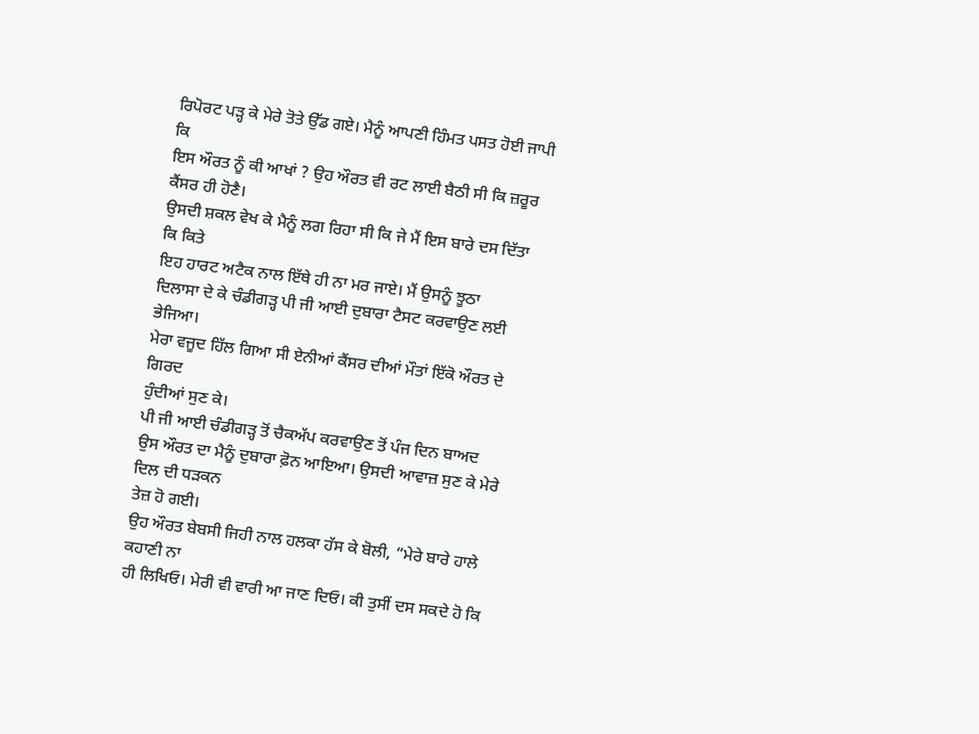ਰਿਪੋਰਟ ਪੜ੍ਹ ਕੇ ਮੇਰੇ ਤੋਤੇ ਉੱਡ ਗਏ। ਮੈਨੂੰ ਆਪਣੀ ਹਿੰਮਤ ਪਸਤ ਹੋਈ ਜਾਪੀ ਕਿ
ਇਸ ਔਰਤ ਨੂੰ ਕੀ ਆਖਾਂ ? ਉਹ ਔਰਤ ਵੀ ਰਟ ਲਾਈ ਬੈਠੀ ਸੀ ਕਿ ਜ਼ਰੂਰ ਕੈਂਸਰ ਹੀ ਹੋਣੈ।
ਉਸਦੀ ਸ਼ਕਲ ਵੇਖ ਕੇ ਮੈਨੂੰ ਲਗ ਰਿਹਾ ਸੀ ਕਿ ਜੇ ਮੈਂ ਇਸ ਬਾਰੇ ਦਸ ਦਿੱਤਾ ਕਿ ਕਿਤੇ
ਇਹ ਹਾਰਟ ਅਟੈਕ ਨਾਲ ਇੱਥੇ ਹੀ ਨਾ ਮਰ ਜਾਏ। ਮੈਂ ਉਸਨੂੰ ਝੂਠਾ
ਦਿਲਾਸਾ ਦੇ ਕੇ ਚੰਡੀਗੜ੍ਹ ਪੀ ਜੀ ਆਈ ਦੁਬਾਰਾ ਟੈਸਟ ਕਰਵਾਉਣ ਲਈ
ਭੇਜਿਆ।
ਮੇਰਾ ਵਜੂਦ ਹਿੱਲ ਗਿਆ ਸੀ ਏਨੀਆਂ ਕੈਂਸਰ ਦੀਆਂ ਮੌਤਾਂ ਇੱਕੋ ਔਰਤ ਦੇ ਗਿਰਦ
ਹੁੰਦੀਆਂ ਸੁਣ ਕੇ।
ਪੀ ਜੀ ਆਈ ਚੰਡੀਗੜ੍ਹ ਤੋਂ ਚੈਕਅੱਪ ਕਰਵਾਉਣ ਤੋਂ ਪੰਜ ਦਿਨ ਬਾਅਦ
ਉਸ ਔਰਤ ਦਾ ਮੈਨੂੰ ਦੁਬਾਰਾ ਫ਼ੋਨ ਆਇਆ। ਉਸਦੀ ਆਵਾਜ਼ ਸੁਣ ਕੇ ਮੇਰੇ ਦਿਲ ਦੀ ਧੜਕਨ
ਤੇਜ਼ ਹੋ ਗਈ।
ਉਹ ਔਰਤ ਬੇਬਸੀ ਜਿਹੀ ਨਾਲ ਹਲਕਾ ਹੱਸ ਕੇ ਬੋਲੀ, “ਮੇਰੇ ਬਾਰੇ ਹਾਲੇ ਕਹਾਣੀ ਨਾ
ਹੀ ਲਿਖਿਓ। ਮੇਰੀ ਵੀ ਵਾਰੀ ਆ ਜਾਣ ਦਿਓ। ਕੀ ਤੁਸੀਂ ਦਸ ਸਕਦੇ ਹੋ ਕਿ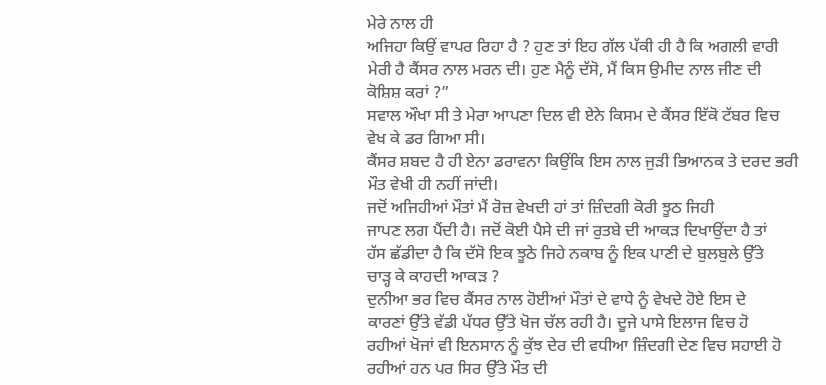ਮੇਰੇ ਨਾਲ ਹੀ
ਅਜਿਹਾ ਕਿਉਂ ਵਾਪਰ ਰਿਹਾ ਹੈ ? ਹੁਣ ਤਾਂ ਇਹ ਗੱਲ ਪੱਕੀ ਹੀ ਹੈ ਕਿ ਅਗਲੀ ਵਾਰੀ
ਮੇਰੀ ਹੈ ਕੈਂਸਰ ਨਾਲ ਮਰਨ ਦੀ। ਹੁਣ ਮੈਨੂੰ ਦੱਸੋ, ਮੈਂ ਕਿਸ ਉਮੀਦ ਨਾਲ ਜੀਣ ਦੀ
ਕੋਸ਼ਿਸ਼ ਕਰਾਂ ?”
ਸਵਾਲ ਔਖਾ ਸੀ ਤੇ ਮੇਰਾ ਆਪਣਾ ਦਿਲ ਵੀ ਏਨੇ ਕਿਸਮ ਦੇ ਕੈਂਸਰ ਇੱਕੋ ਟੱਬਰ ਵਿਚ
ਵੇਖ ਕੇ ਡਰ ਗਿਆ ਸੀ।
ਕੈਂਸਰ ਸ਼ਬਦ ਹੈ ਹੀ ਏਨਾ ਡਰਾਵਨਾ ਕਿਉਂਕਿ ਇਸ ਨਾਲ ਜੁੜੀ ਭਿਆਨਕ ਤੇ ਦਰਦ ਭਰੀ
ਮੌਤ ਵੇਖੀ ਹੀ ਨਹੀਂ ਜਾਂਦੀ।
ਜਦੋਂ ਅਜਿਹੀਆਂ ਮੌਤਾਂ ਮੈਂ ਰੋਜ਼ ਵੇਖਦੀ ਹਾਂ ਤਾਂ ਜ਼ਿੰਦਗੀ ਕੋਰੀ ਝੂਠ ਜਿਹੀ
ਜਾਪਣ ਲਗ ਪੈਂਦੀ ਹੈ। ਜਦੋਂ ਕੋਈ ਪੈਸੇ ਦੀ ਜਾਂ ਰੁਤਬੇ ਦੀ ਆਕੜ ਦਿਖਾਉਂਦਾ ਹੈ ਤਾਂ
ਹੱਸ ਛੱਡੀਦਾ ਹੈ ਕਿ ਦੱਸੋ ਇਕ ਝੂਠੇ ਜਿਹੇ ਨਕਾਬ ਨੂੰ ਇਕ ਪਾਣੀ ਦੇ ਬੁਲਬੁਲੇ ਉੱਤੇ
ਚਾੜ੍ਹ ਕੇ ਕਾਹਦੀ ਆਕੜ ?
ਦੁਨੀਆ ਭਰ ਵਿਚ ਕੈਂਸਰ ਨਾਲ ਹੋਈਆਂ ਮੌਤਾਂ ਦੇ ਵਾਧੇ ਨੂੰ ਵੇਖਦੇ ਹੋਏ ਇਸ ਦੇ
ਕਾਰਣਾਂ ਉੱਤੇ ਵੱਡੀ ਪੱਧਰ ਉੱਤੇ ਖੋਜ ਚੱਲ ਰਹੀ ਹੈ। ਦੂਜੇ ਪਾਸੇ ਇਲਾਜ ਵਿਚ ਹੋ
ਰਹੀਆਂ ਖੋਜਾਂ ਵੀ ਇਨਸਾਨ ਨੂੰ ਕੁੱਝ ਦੇਰ ਦੀ ਵਧੀਆ ਜ਼ਿੰਦਗੀ ਦੇਣ ਵਿਚ ਸਹਾਈ ਹੋ
ਰਹੀਆਂ ਹਨ ਪਰ ਸਿਰ ਉੱਤੇ ਮੌਤ ਦੀ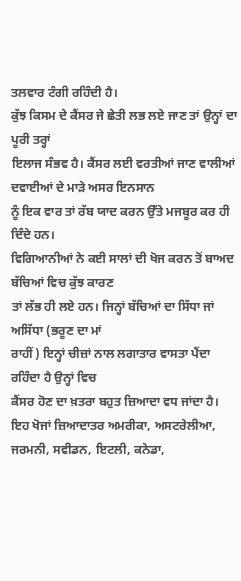ਤਲਵਾਰ ਟੰਗੀ ਰਹਿੰਦੀ ਹੈ।
ਕੁੱਝ ਕਿਸਮ ਦੇ ਕੈਂਸਰ ਜੇ ਛੇਤੀ ਲਭ ਲਏ ਜਾਣ ਤਾਂ ਉਨ੍ਹਾਂ ਦਾ ਪੂਰੀ ਤਰ੍ਹਾਂ
ਇਲਾਜ ਸੰਭਵ ਹੈ। ਕੈਂਸਰ ਲਈ ਵਰਤੀਆਂ ਜਾਣ ਵਾਲੀਆਂ ਦਵਾਈਆਂ ਦੇ ਮਾੜੇ ਅਸਰ ਇਨਸਾਨ
ਨੂੰ ਇਕ ਵਾਰ ਤਾਂ ਰੱਬ ਯਾਦ ਕਰਨ ਉੱਤੇ ਮਜਬੂਰ ਕਰ ਹੀ ਦਿੰਦੇ ਹਨ।
ਵਿਗਿਆਨੀਆਂ ਨੇ ਕਈ ਸਾਲਾਂ ਦੀ ਖੋਜ ਕਰਨ ਤੋਂ ਬਾਅਦ ਬੱਚਿਆਂ ਵਿਚ ਕੁੱਝ ਕਾਰਣ
ਤਾਂ ਲੱਭ ਹੀ ਲਏ ਹਨ। ਜਿਨ੍ਹਾਂ ਬੱਚਿਆਂ ਦਾ ਸਿੱਧਾ ਜਾਂ ਅਸਿੱਧਾ (ਭਰੂਣ ਦਾ ਮਾਂ
ਰਾਹੀਂ) ਇਨ੍ਹਾਂ ਚੀਜ਼ਾਂ ਨਾਲ ਲਗਾਤਾਰ ਵਾਸਤਾ ਪੈਂਦਾ ਰਹਿੰਦਾ ਹੈ ਉਨ੍ਹਾਂ ਵਿਚ
ਕੈਂਸਰ ਹੋਣ ਦਾ ਖ਼ਤਰਾ ਬਹੁਤ ਜ਼ਿਆਦਾ ਵਧ ਜਾਂਦਾ ਹੈ।
ਇਹ ਖੋਜਾਂ ਜ਼ਿਆਦਾਤਰ ਅਮਰੀਕਾ, ਅਸਟਰੇਲੀਆ, ਜਰਮਨੀ, ਸਵੀਡਨ, ਇਟਲੀ, ਕਨੇਡਾ,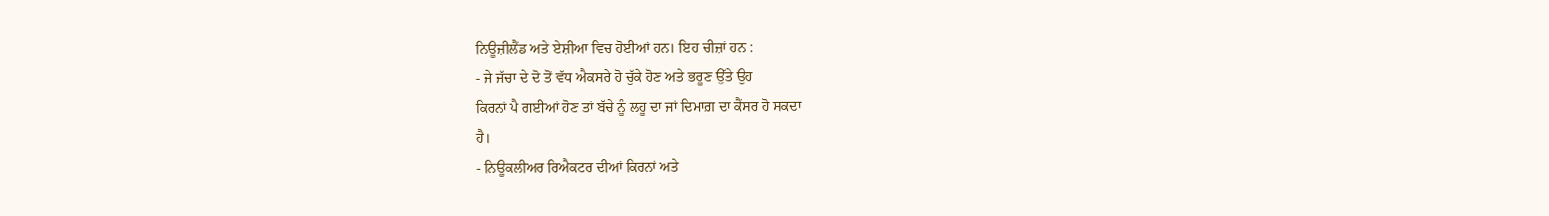ਨਿਊਜ਼ੀਲੈਂਡ ਅਤੇ ਏਸ਼ੀਆ ਵਿਚ ਹੋਈਆਂ ਹਨ। ਇਹ ਚੀਜ਼ਾਂ ਹਨ :
- ਜੇ ਜੱਚਾ ਦੇ ਦੋ ਤੋਂ ਵੱਧ ਐਕਸਰੇ ਹੋ ਚੁੱਕੇ ਹੋਣ ਅਤੇ ਭਰੂਣ ਉੱਤੇ ਉਹ
ਕਿਰਨਾਂ ਪੈ ਗਈਆਂ ਹੋਣ ਤਾਂ ਬੱਚੇ ਨੂੰ ਲਹੂ ਦਾ ਜਾਂ ਦਿਮਾਗ਼ ਦਾ ਕੈਂਸਰ ਹੋ ਸਕਦਾ
ਹੈ।
- ਨਿਊਕਲੀਅਰ ਰਿਐਕਟਰ ਦੀਆਂ ਕਿਰਨਾਂ ਅਤੇ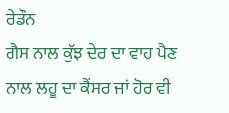ਰੇਡੌਨ
ਗੈਸ ਨਾਲ ਕੁੱਝ ਦੇਰ ਦਾ ਵਾਹ ਪੈਣ ਨਾਲ ਲਹੂ ਦਾ ਕੈਂਸਰ ਜਾਂ ਹੋਰ ਵੀ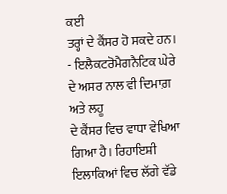ਕਈ
ਤਰ੍ਹਾਂ ਦੇ ਕੈਂਸਰ ਹੋ ਸਕਦੇ ਹਨ।
- ਇਲੈਕਟਰੋਮੈਗਨੈਟਿਕ ਘੇਰੇ ਦੇ ਅਸਰ ਨਾਲ ਵੀ ਦਿਮਾਗ਼ ਅਤੇ ਲਹੂ
ਦੇ ਕੈਂਸਰ ਵਿਚ ਵਾਧਾ ਵੇਖਿਆ ਗਿਆ ਹੈ। ਰਿਹਾਇਸ਼ੀ ਇਲਾਕਿਆਂ ਵਿਚ ਲੱਗੇ ਵੱਡੇ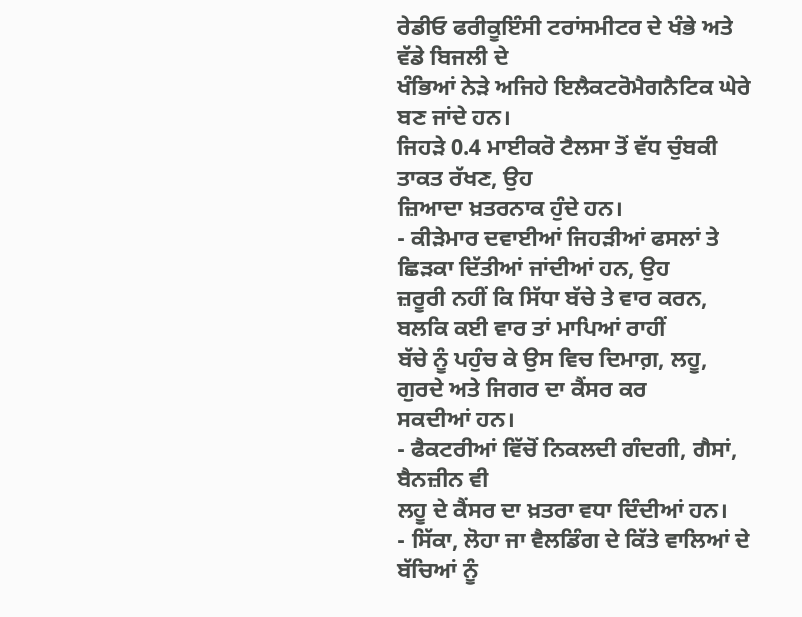ਰੇਡੀਓ ਫਰੀਕੂਇੰਸੀ ਟਰਾਂਸਮੀਟਰ ਦੇ ਖੰਭੇ ਅਤੇ ਵੱਡੇ ਬਿਜਲੀ ਦੇ
ਖੰਭਿਆਂ ਨੇੜੇ ਅਜਿਹੇ ਇਲੈਕਟਰੋਮੈਗਨੈਟਿਕ ਘੇਰੇ ਬਣ ਜਾਂਦੇ ਹਨ।
ਜਿਹੜੇ 0.4 ਮਾਈਕਰੋ ਟੈਲਸਾ ਤੋਂ ਵੱਧ ਚੁੰਬਕੀ ਤਾਕਤ ਰੱਖਣ, ਉਹ
ਜ਼ਿਆਦਾ ਖ਼ਤਰਨਾਕ ਹੁੰਦੇ ਹਨ।
- ਕੀੜੇਮਾਰ ਦਵਾਈਆਂ ਜਿਹੜੀਆਂ ਫਸਲਾਂ ਤੇ ਛਿੜਕਾ ਦਿੱਤੀਆਂ ਜਾਂਦੀਆਂ ਹਨ, ਉਹ
ਜ਼ਰੂਰੀ ਨਹੀਂ ਕਿ ਸਿੱਧਾ ਬੱਚੇ ਤੇ ਵਾਰ ਕਰਨ, ਬਲਕਿ ਕਈ ਵਾਰ ਤਾਂ ਮਾਪਿਆਂ ਰਾਹੀਂ
ਬੱਚੇ ਨੂੰ ਪਹੁੰਚ ਕੇ ਉਸ ਵਿਚ ਦਿਮਾਗ਼, ਲਹੂ, ਗੁਰਦੇ ਅਤੇ ਜਿਗਰ ਦਾ ਕੈਂਸਰ ਕਰ
ਸਕਦੀਆਂ ਹਨ।
- ਫੈਕਟਰੀਆਂ ਵਿੱਚੋਂ ਨਿਕਲਦੀ ਗੰਦਗੀ, ਗੈਸਾਂ, ਬੈਨਜ਼ੀਨ ਵੀ
ਲਹੂ ਦੇ ਕੈਂਸਰ ਦਾ ਖ਼ਤਰਾ ਵਧਾ ਦਿੰਦੀਆਂ ਹਨ।
- ਸਿੱਕਾ, ਲੋਹਾ ਜਾ ਵੈਲਡਿੰਗ ਦੇ ਕਿੱਤੇ ਵਾਲਿਆਂ ਦੇ
ਬੱਚਿਆਂ ਨੂੰ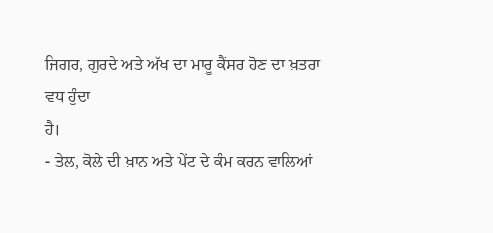ਜਿਗਰ, ਗੁਰਦੇ ਅਤੇ ਅੱਖ ਦਾ ਮਾਰੂ ਕੈਂਸਰ ਹੋਣ ਦਾ ਖ਼ਤਰਾ ਵਧ ਹੁੰਦਾ
ਹੈ।
- ਤੇਲ, ਕੋਲੇ ਦੀ ਖ਼ਾਨ ਅਤੇ ਪੇਂਟ ਦੇ ਕੰਮ ਕਰਨ ਵਾਲਿਆਂ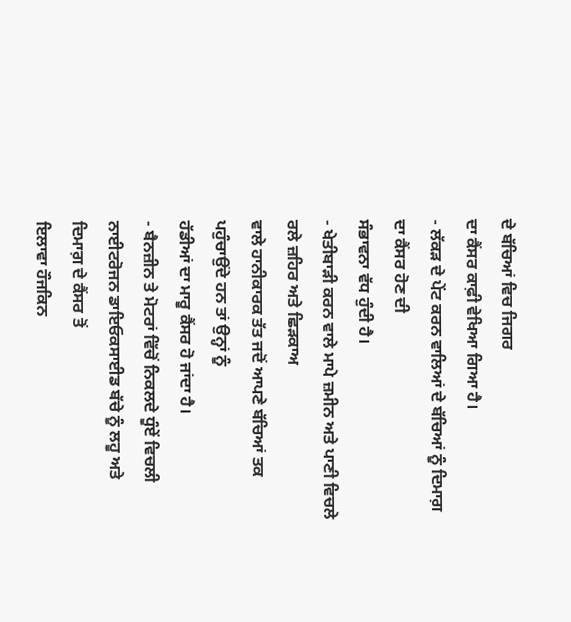ਦੇ ਬੱਚਿਆਂ ਵਿਚ ਜਿਗਰ
ਦਾ ਕੈਂਸਰ ਕਾਫ਼ੀ ਵੇਖਿਆ ਗਿਆ ਹੈ।
- ਲੱਕੜ ਦੇ ਪੇਂਟ ਕਰਨ ਵਾਲਿਆਂ ਦੇ ਬੱਚਿਆਂ ਨੂੰ ਦਿਮਾਗ਼ ਦਾ ਕੈਂਸਰ ਹੋਣ ਦੀ
ਸੰਭਾਵਨਾ ਵੱਧ ਹੁੰਦੀ ਹੈ।
- ਖੇਤੀਬਾੜੀ ਕਰਨ ਵਾਲੇ ਮਾਪੇ ਜ਼ਮੀਨ ਅਤੇ ਪਾਣੀ ਵਿਚਲੇ ਰਲੇ ਜ਼ਹਿਰ ਅਤੇ ਛਿੜਕਾਅ
ਵਾਲੇ ਹਾਨੀਕਾਰਕ ਤੱਤ ਜਦੋਂ ਆਪਣੇ ਬੱਚਿਆਂ ਤਕ ਪਹੁੰਚਾਉਂਦੇ ਹਨ ਤਾਂ ਉਨ੍ਹਾਂ ਨੂੰ
ਹੱਡੀਆਂ ਦਾ ਮਾਰੂ ਕੈਂਸਰ ਹੋ ਜਾਂਦਾ ਹੈ।
- ਬੈਨਜ਼ੀਨ ਤੇ ਮੋਟਰਾਂ ਵਿੱਚੋਂ ਨਿਕਲਦੇ ਧੂੰਏਂ ਵਿਚਲੀ
ਨਾਈਟਰੋਜਨ ਡਾਇਓਕਸਾਈਡ ਬੱਚੇ ਨੂੰ ਲਹੂ ਅਤੇ ਦਿਮਾਗ਼ ਦੇ ਕੈਂਸਰ ਤੋਂ
ਇਲਾਵਾ ਹੌਜਕਿਨ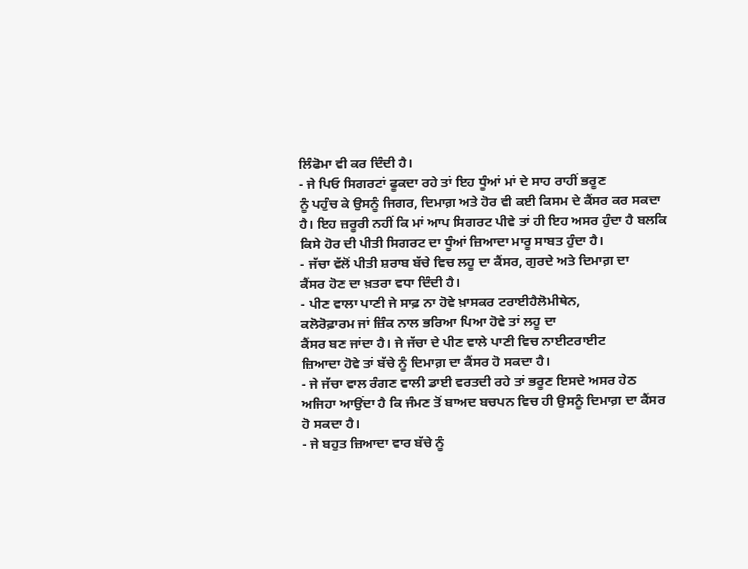ਲਿੰਫੋਮਾ ਵੀ ਕਰ ਦਿੰਦੀ ਹੈ।
- ਜੇ ਪਿਓ ਸਿਗਰਟਾਂ ਫੂਕਦਾ ਰਹੇ ਤਾਂ ਇਹ ਧੂੰਆਂ ਮਾਂ ਦੇ ਸਾਹ ਰਾਹੀਂ ਭਰੂਣ
ਨੂੰ ਪਹੁੰਚ ਕੇ ਉਸਨੂੰ ਜਿਗਰ, ਦਿਮਾਗ਼ ਅਤੇ ਹੋਰ ਵੀ ਕਈ ਕਿਸਮ ਦੇ ਕੈਂਸਰ ਕਰ ਸਕਦਾ
ਹੈ। ਇਹ ਜ਼ਰੂਰੀ ਨਹੀਂ ਕਿ ਮਾਂ ਆਪ ਸਿਗਰਟ ਪੀਵੇ ਤਾਂ ਹੀ ਇਹ ਅਸਰ ਹੁੰਦਾ ਹੈ ਬਲਕਿ
ਕਿਸੇ ਹੋਰ ਦੀ ਪੀਤੀ ਸਿਗਰਟ ਦਾ ਧੂੰਆਂ ਜ਼ਿਆਦਾ ਮਾਰੂ ਸਾਬਤ ਹੁੰਦਾ ਹੈ।
- ਜੱਚਾ ਵੱਲੋਂ ਪੀਤੀ ਸ਼ਰਾਬ ਬੱਚੇ ਵਿਚ ਲਹੂ ਦਾ ਕੈਂਸਰ, ਗੁਰਦੇ ਅਤੇ ਦਿਮਾਗ਼ ਦਾ
ਕੈਂਸਰ ਹੋਣ ਦਾ ਖ਼ਤਰਾ ਵਧਾ ਦਿੰਦੀ ਹੈ।
- ਪੀਣ ਵਾਲਾ ਪਾਣੀ ਜੇ ਸਾਫ਼ ਨਾ ਹੋਵੇ ਖ਼ਾਸਕਰ ਟਰਾਈਹੈਲੋਮੀਥੇਨ,
ਕਲੋਰੋਫ਼ਾਰਮ ਜਾਂ ਜ਼ਿੰਕ ਨਾਲ ਭਰਿਆ ਪਿਆ ਹੋਵੇ ਤਾਂ ਲਹੂ ਦਾ
ਕੈਂਸਰ ਬਣ ਜਾਂਦਾ ਹੈ। ਜੇ ਜੱਚਾ ਦੇ ਪੀਣ ਵਾਲੇ ਪਾਣੀ ਵਿਚ ਨਾਈਟਰਾਈਟ
ਜ਼ਿਆਦਾ ਹੋਵੇ ਤਾਂ ਬੱਚੇ ਨੂੰ ਦਿਮਾਗ਼ ਦਾ ਕੈਂਸਰ ਹੋ ਸਕਦਾ ਹੈ।
- ਜੇ ਜੱਚਾ ਵਾਲ ਰੰਗਣ ਵਾਲੀ ਡਾਈ ਵਰਤਦੀ ਰਹੇ ਤਾਂ ਭਰੂਣ ਇਸਦੇ ਅਸਰ ਹੇਠ
ਅਜਿਹਾ ਆਉਂਦਾ ਹੈ ਕਿ ਜੰਮਣ ਤੋਂ ਬਾਅਦ ਬਚਪਨ ਵਿਚ ਹੀ ਉਸਨੂੰ ਦਿਮਾਗ਼ ਦਾ ਕੈਂਸਰ
ਹੋ ਸਕਦਾ ਹੈ।
- ਜੇ ਬਹੁਤ ਜ਼ਿਆਦਾ ਵਾਰ ਬੱਚੇ ਨੂੰ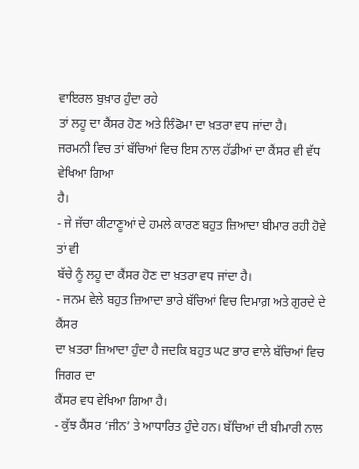ਵਾਇਰਲ ਬੁਖ਼ਾਰ ਹੁੰਦਾ ਰਹੇ
ਤਾਂ ਲਹੂ ਦਾ ਕੈਂਸਰ ਹੋਣ ਅਤੇ ਲਿੰਫੋਮਾ ਦਾ ਖ਼ਤਰਾ ਵਧ ਜਾਂਦਾ ਹੈ।
ਜਰਮਨੀ ਵਿਚ ਤਾਂ ਬੱਚਿਆਂ ਵਿਚ ਇਸ ਨਾਲ ਹੱਡੀਆਂ ਦਾ ਕੈਂਸਰ ਵੀ ਵੱਧ ਵੇਖਿਆ ਗਿਆ
ਹੈ।
- ਜੇ ਜੱਚਾ ਕੀਟਾਣੂਆਂ ਦੇ ਹਮਲੇ ਕਾਰਣ ਬਹੁਤ ਜ਼ਿਆਦਾ ਬੀਮਾਰ ਰਹੀ ਹੋਵੇ ਤਾਂ ਵੀ
ਬੱਚੇ ਨੂੰ ਲਹੂ ਦਾ ਕੈਂਸਰ ਹੋਣ ਦਾ ਖ਼ਤਰਾ ਵਧ ਜਾਂਦਾ ਹੈ।
- ਜਨਮ ਵੇਲੇ ਬਹੁਤ ਜ਼ਿਆਦਾ ਭਾਰੇ ਬੱਚਿਆਂ ਵਿਚ ਦਿਮਾਗ਼ ਅਤੇ ਗੁਰਦੇ ਦੇ ਕੈਂਸਰ
ਦਾ ਖ਼ਤਰਾ ਜ਼ਿਆਦਾ ਹੁੰਦਾ ਹੈ ਜਦਕਿ ਬਹੁਤ ਘਟ ਭਾਰ ਵਾਲੇ ਬੱਚਿਆਂ ਵਿਚ ਜਿਗਰ ਦਾ
ਕੈਂਸਰ ਵਧ ਵੇਖਿਆ ਗਿਆ ਹੈ।
- ਕੁੱਝ ਕੈਂਸਰ ‘ਜੀਨ’ ਤੇ ਆਧਾਰਿਤ ਹੁੰਦੇ ਹਨ। ਬੱਚਿਆਂ ਦੀ ਬੀਮਾਰੀ ਨਾਲ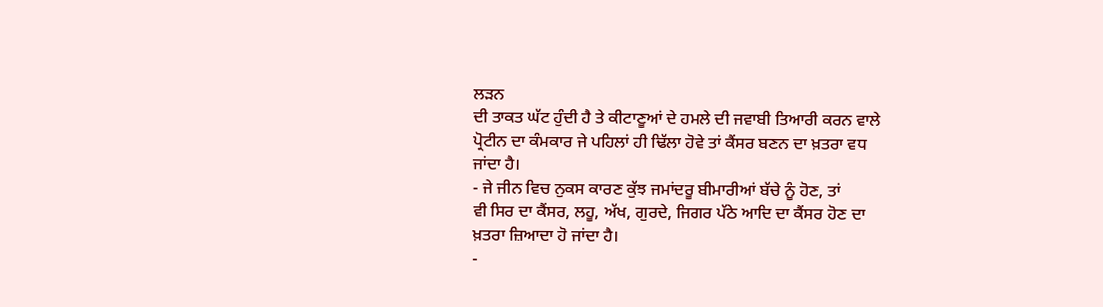ਲੜਨ
ਦੀ ਤਾਕਤ ਘੱਟ ਹੁੰਦੀ ਹੈ ਤੇ ਕੀਟਾਣੂਆਂ ਦੇ ਹਮਲੇ ਦੀ ਜਵਾਬੀ ਤਿਆਰੀ ਕਰਨ ਵਾਲੇ
ਪ੍ਰੋਟੀਨ ਦਾ ਕੰਮਕਾਰ ਜੇ ਪਹਿਲਾਂ ਹੀ ਢਿੱਲਾ ਹੋਵੇ ਤਾਂ ਕੈਂਸਰ ਬਣਨ ਦਾ ਖ਼ਤਰਾ ਵਧ
ਜਾਂਦਾ ਹੈ।
- ਜੇ ਜੀਨ ਵਿਚ ਨੁਕਸ ਕਾਰਣ ਕੁੱਝ ਜਮਾਂਦਰੂ ਬੀਮਾਰੀਆਂ ਬੱਚੇ ਨੂੰ ਹੋਣ, ਤਾਂ
ਵੀ ਸਿਰ ਦਾ ਕੈਂਸਰ, ਲਹੂ, ਅੱਖ, ਗੁਰਦੇ, ਜਿਗਰ ਪੱਠੇ ਆਦਿ ਦਾ ਕੈਂਸਰ ਹੋਣ ਦਾ
ਖ਼ਤਰਾ ਜ਼ਿਆਦਾ ਹੋ ਜਾਂਦਾ ਹੈ।
-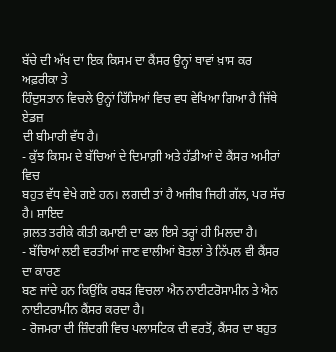ਬੱਚੇ ਦੀ ਅੱਖ ਦਾ ਇਕ ਕਿਸਮ ਦਾ ਕੈਂਸਰ ਉਨ੍ਹਾਂ ਥਾਵਾਂ ਖ਼ਾਸ ਕਰ ਅਫ਼ਰੀਕਾ ਤੇ
ਹਿੰਦੁਸਤਾਨ ਵਿਚਲੇ ਉਨ੍ਹਾਂ ਹਿੱਸਿਆਂ ਵਿਚ ਵਧ ਵੇਖਿਆ ਗਿਆ ਹੈ ਜਿੱਥੇ ਏਡਜ਼
ਦੀ ਬੀਮਾਰੀ ਵੱਧ ਹੈ।
- ਕੁੱਝ ਕਿਸਮ ਦੇ ਬੱਚਿਆਂ ਦੇ ਦਿਮਾਗ਼ੀ ਅਤੇ ਹੱਡੀਆਂ ਦੇ ਕੈਂਸਰ ਅਮੀਰਾਂ ਵਿਚ
ਬਹੁਤ ਵੱਧ ਵੇਖੇ ਗਏ ਹਨ। ਲਗਦੀ ਤਾਂ ਹੈ ਅਜੀਬ ਜਿਹੀ ਗੱਲ, ਪਰ ਸੱਚ ਹੈ। ਸ਼ਾਇਦ
ਗ਼ਲਤ ਤਰੀਕੇ ਕੀਤੀ ਕਮਾਈ ਦਾ ਫਲ ਇਸੇ ਤਰ੍ਹਾਂ ਹੀ ਮਿਲਦਾ ਹੈ।
- ਬੱਚਿਆਂ ਲਈ ਵਰਤੀਆਂ ਜਾਣ ਵਾਲੀਆਂ ਬੋਤਲਾਂ ਤੇ ਨਿੱਪਲ ਵੀ ਕੈਂਸਰ ਦਾ ਕਾਰਣ
ਬਣ ਜਾਂਦੇ ਹਨ ਕਿਉਂਕਿ ਰਬੜ ਵਿਚਲਾ ਐਨ ਨਾਈਟਰੋਸਾਮੀਨ ਤੇ ਐਨ
ਨਾਈਟਰਾਮੀਨ ਕੈਂਸਰ ਕਰਦਾ ਹੈ।
- ਰੋਜਮਰਾ ਦੀ ਜ਼ਿੰਦਗੀ ਵਿਚ ਪਲਾਸਟਿਕ ਦੀ ਵਰਤੋਂ, ਕੈਂਸਰ ਦਾ ਬਹੁਤ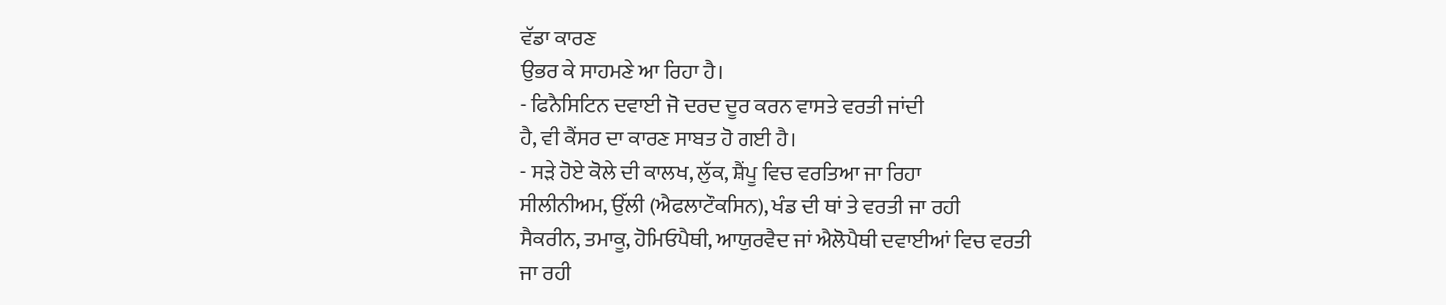ਵੱਡਾ ਕਾਰਣ
ਉਭਰ ਕੇ ਸਾਹਮਣੇ ਆ ਰਿਹਾ ਹੈ।
- ਫਿਨੈਸਿਟਿਨ ਦਵਾਈ ਜੋ ਦਰਦ ਦੂਰ ਕਰਨ ਵਾਸਤੇ ਵਰਤੀ ਜਾਂਦੀ
ਹੈ, ਵੀ ਕੈਂਸਰ ਦਾ ਕਾਰਣ ਸਾਬਤ ਹੋ ਗਈ ਹੈ।
- ਸੜੇ ਹੋਏ ਕੋਲੇ ਦੀ ਕਾਲਖ, ਲੁੱਕ, ਸ਼ੈਂਪੂ ਵਿਚ ਵਰਤਿਆ ਜਾ ਰਿਹਾ
ਸੀਲੀਨੀਅਮ, ਉੱਲੀ (ਐਫਲਾਟੌਕਸਿਨ), ਖੰਡ ਦੀ ਥਾਂ ਤੇ ਵਰਤੀ ਜਾ ਰਹੀ
ਸੈਕਰੀਨ, ਤਮਾਕੂ, ਹੋਮਿਓਪੈਥੀ, ਆਯੁਰਵੈਦ ਜਾਂ ਐਲੋਪੈਥੀ ਦਵਾਈਆਂ ਵਿਚ ਵਰਤੀ
ਜਾ ਰਹੀ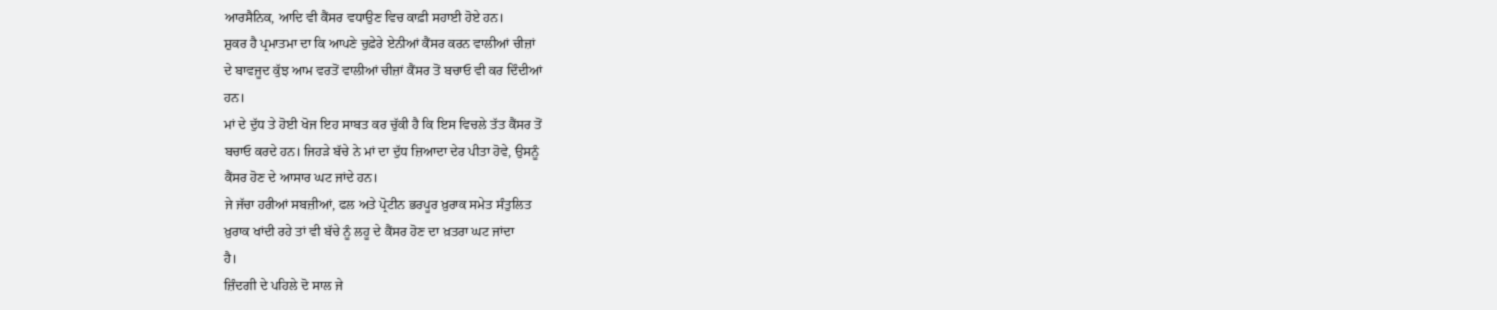ਆਰਸੈਨਿਕ, ਆਦਿ ਵੀ ਕੈਂਸਰ ਵਧਾਉਣ ਵਿਚ ਕਾਫ਼ੀ ਸਹਾਈ ਹੋਏ ਹਨ।
ਸ਼ੁਕਰ ਹੈ ਪ੍ਰਮਾਤਮਾ ਦਾ ਕਿ ਆਪਣੇ ਚੁਫ਼ੇਰੇ ਏਨੀਆਂ ਕੈਂਸਰ ਕਰਨ ਵਾਲੀਆਂ ਚੀਜ਼ਾਂ
ਦੇ ਬਾਵਜੂਦ ਕੁੱਝ ਆਮ ਵਰਤੋਂ ਵਾਲੀਆਂ ਚੀਜ਼ਾਂ ਕੈਂਸਰ ਤੋਂ ਬਚਾਓ ਵੀ ਕਰ ਦਿੰਦੀਆਂ
ਹਨ।
ਮਾਂ ਦੇ ਦੁੱਧ ਤੇ ਹੋਈ ਖੋਜ ਇਹ ਸਾਬਤ ਕਰ ਚੁੱਕੀ ਹੈ ਕਿ ਇਸ ਵਿਚਲੇ ਤੱਤ ਕੈਂਸਰ ਤੋਂ
ਬਚਾਓ ਕਰਦੇ ਹਨ। ਜਿਹੜੇ ਬੱਚੇ ਨੇ ਮਾਂ ਦਾ ਦੁੱਧ ਜ਼ਿਆਦਾ ਦੇਰ ਪੀਤਾ ਹੋਵੇ, ਉਸਨੂੰ
ਕੈਂਸਰ ਹੋਣ ਦੇ ਆਸਾਰ ਘਟ ਜਾਂਦੇ ਹਨ।
ਜੇ ਜੱਚਾ ਹਰੀਆਂ ਸਬਜ਼ੀਆਂ, ਫਲ ਅਤੇ ਪ੍ਰੋਟੀਨ ਭਰਪੂਰ ਖ਼ੁਰਾਕ ਸਮੇਤ ਸੰਤੁਲਿਤ
ਖ਼ੁਰਾਕ ਖਾਂਦੀ ਰਹੇ ਤਾਂ ਵੀ ਬੱਚੇ ਨੂੰ ਲਹੂ ਦੇ ਕੈਂਸਰ ਹੋਣ ਦਾ ਖ਼ਤਰਾ ਘਟ ਜਾਂਦਾ
ਹੈ।
ਜ਼ਿੰਦਗੀ ਦੇ ਪਹਿਲੇ ਦੋ ਸਾਲ ਜੇ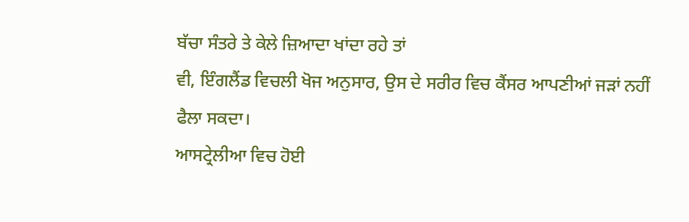ਬੱਚਾ ਸੰਤਰੇ ਤੇ ਕੇਲੇ ਜ਼ਿਆਦਾ ਖਾਂਦਾ ਰਹੇ ਤਾਂ
ਵੀ, ਇੰਗਲੈਂਡ ਵਿਚਲੀ ਖੋਜ ਅਨੁਸਾਰ, ਉਸ ਦੇ ਸਰੀਰ ਵਿਚ ਕੈਂਸਰ ਆਪਣੀਆਂ ਜੜਾਂ ਨਹੀਂ
ਫੈਲਾ ਸਕਦਾ।
ਆਸਟ੍ਰੇਲੀਆ ਵਿਚ ਹੋਈ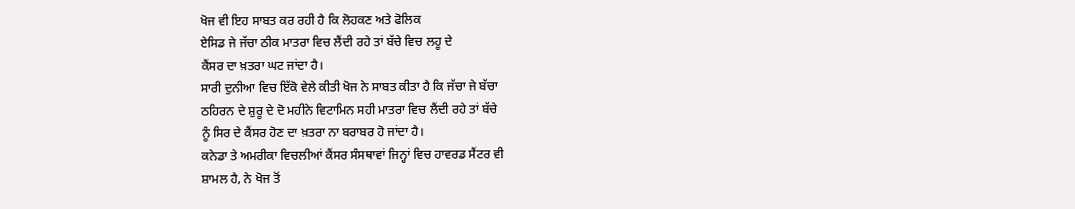ਖੋਜ ਵੀ ਇਹ ਸਾਬਤ ਕਰ ਰਹੀ ਹੈ ਕਿ ਲੋਹਕਣ ਅਤੇ ਫੋਲਿਕ
ਏਸਿਡ ਜੇ ਜੱਚਾ ਠੀਕ ਮਾਤਰਾ ਵਿਚ ਲੈਂਦੀ ਰਹੇ ਤਾਂ ਬੱਚੇ ਵਿਚ ਲਹੂ ਦੇ
ਕੈਂਸਰ ਦਾ ਖ਼ਤਰਾ ਘਟ ਜਾਂਦਾ ਹੈ।
ਸਾਰੀ ਦੁਨੀਆ ਵਿਚ ਇੱਕੋ ਵੇਲੇ ਕੀਤੀ ਖੋਜ ਨੇ ਸਾਬਤ ਕੀਤਾ ਹੈ ਕਿ ਜੱਚਾ ਜੇ ਬੱਚਾ
ਠਹਿਰਨ ਦੇ ਸ਼ੁਰੂ ਦੇ ਦੋ ਮਹੀਨੇ ਵਿਟਾਮਿਨ ਸਹੀ ਮਾਤਰਾ ਵਿਚ ਲੈਂਦੀ ਰਹੇ ਤਾਂ ਬੱਚੇ
ਨੂੰ ਸਿਰ ਦੇ ਕੈਂਸਰ ਹੋਣ ਦਾ ਖ਼ਤਰਾ ਨਾ ਬਰਾਬਰ ਹੋ ਜਾਂਦਾ ਹੈ।
ਕਨੇਡਾ ਤੇ ਅਮਰੀਕਾ ਵਿਚਲੀਆਂ ਕੈਂਸਰ ਸੰਸਥਾਵਾਂ ਜਿਨ੍ਹਾਂ ਵਿਚ ਹਾਵਰਡ ਸੈਂਟਰ ਵੀ
ਸ਼ਾਮਲ ਹੈ, ਨੇ ਖੋਜ ਤੋਂ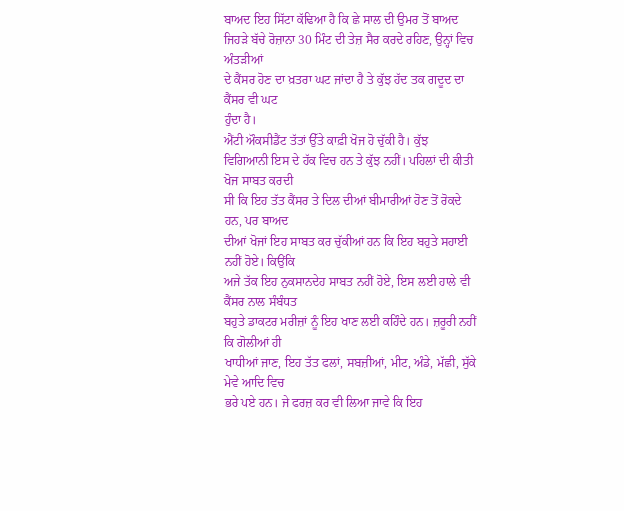ਬਾਅਦ ਇਹ ਸਿੱਟਾ ਕੱਢਿਆ ਹੈ ਕਿ ਛੇ ਸਾਲ ਦੀ ਉਮਰ ਤੋਂ ਬਾਅਦ
ਜਿਹੜੇ ਬੱਚੇ ਰੋਜ਼ਾਨਾ 30 ਮਿੰਟ ਦੀ ਤੇਜ਼ ਸੈਰ ਕਰਦੇ ਰਹਿਣ, ਉਨ੍ਹਾਂ ਵਿਚ ਅੰਤੜੀਆਂ
ਦੇ ਕੈਂਸਰ ਹੋਣ ਦਾ ਖ਼ਤਰਾ ਘਟ ਜਾਂਦਾ ਹੈ ਤੇ ਕੁੱਝ ਹੱਦ ਤਕ ਗਦੂਦ ਦਾ ਕੈਂਸਰ ਵੀ ਘਟ
ਹੁੰਦਾ ਹੈ।
ਐਂਟੀ ਔਕਸੀਡੈਂਟ ਤੱਤਾਂ ਉੱਤੇ ਕਾਫ਼ੀ ਖੋਜ ਹੋ ਚੁੱਕੀ ਹੈ। ਕੁੱਝ
ਵਿਗਿਆਨੀ ਇਸ ਦੇ ਹੱਕ ਵਿਚ ਹਨ ਤੇ ਕੁੱਝ ਨਹੀਂ। ਪਹਿਲਾਂ ਦੀ ਕੀਤੀ ਖੋਜ ਸਾਬਤ ਕਰਦੀ
ਸੀ ਕਿ ਇਹ ਤੱਤ ਕੈਂਸਰ ਤੇ ਦਿਲ ਦੀਆਂ ਬੀਮਾਰੀਆਂ ਹੋਣ ਤੋਂ ਰੋਕਦੇ ਹਨ, ਪਰ ਬਾਅਦ
ਦੀਆਂ ਖੋਜਾਂ ਇਹ ਸਾਬਤ ਕਰ ਚੁੱਕੀਆਂ ਹਨ ਕਿ ਇਹ ਬਹੁਤੇ ਸਹਾਈ ਨਹੀਂ ਹੋਏ। ਕਿਉਂਕਿ
ਅਜੇ ਤੱਕ ਇਹ ਨੁਕਸਾਨਦੇਹ ਸਾਬਤ ਨਹੀਂ ਹੋਏ, ਇਸ ਲਈ ਹਾਲੇ ਵੀ ਕੈਂਸਰ ਨਾਲ ਸੰਬੰਧਤ
ਬਹੁਤੇ ਡਾਕਟਰ ਮਰੀਜ਼ਾਂ ਨੂੰ ਇਹ ਖਾਣ ਲਈ ਕਹਿੰਦੇ ਹਨ। ਜ਼ਰੂਰੀ ਨਹੀਂ ਕਿ ਗੋਲੀਆਂ ਹੀ
ਖਾਧੀਆਂ ਜਾਣ, ਇਹ ਤੱਤ ਫਲਾਂ, ਸਬਜ਼ੀਆਂ, ਮੀਟ, ਅੰਡੇ, ਮੱਛੀ, ਸੁੱਕੇ ਮੇਵੇ ਆਦਿ ਵਿਚ
ਭਰੇ ਪਏ ਹਨ। ਜੇ ਫਰਜ਼ ਕਰ ਵੀ ਲਿਆ ਜਾਵੇ ਕਿ ਇਹ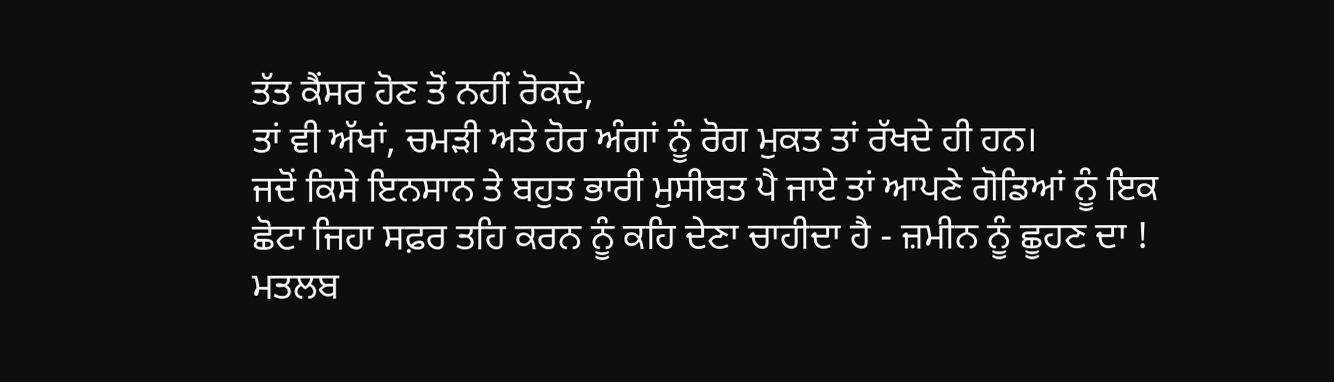ਤੱਤ ਕੈਂਸਰ ਹੋਣ ਤੋਂ ਨਹੀਂ ਰੋਕਦੇ,
ਤਾਂ ਵੀ ਅੱਖਾਂ, ਚਮੜੀ ਅਤੇ ਹੋਰ ਅੰਗਾਂ ਨੂੰ ਰੋਗ ਮੁਕਤ ਤਾਂ ਰੱਖਦੇ ਹੀ ਹਨ।
ਜਦੋਂ ਕਿਸੇ ਇਨਸਾਨ ਤੇ ਬਹੁਤ ਭਾਰੀ ਮੁਸੀਬਤ ਪੈ ਜਾਏ ਤਾਂ ਆਪਣੇ ਗੋਡਿਆਂ ਨੂੰ ਇਕ
ਛੋਟਾ ਜਿਹਾ ਸਫ਼ਰ ਤਹਿ ਕਰਨ ਨੂੰ ਕਹਿ ਦੇਣਾ ਚਾਹੀਦਾ ਹੈ - ਜ਼ਮੀਨ ਨੂੰ ਛੂਹਣ ਦਾ !
ਮਤਲਬ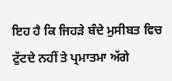ਇਹ ਹੈ ਕਿ ਜਿਹੜੇ ਬੰਦੇ ਮੁਸੀਬਤ ਵਿਚ ਟੁੱਟਦੇ ਨਹੀਂ ਤੇ ਪ੍ਰਮਾਤਮਾ ਅੱਗੇ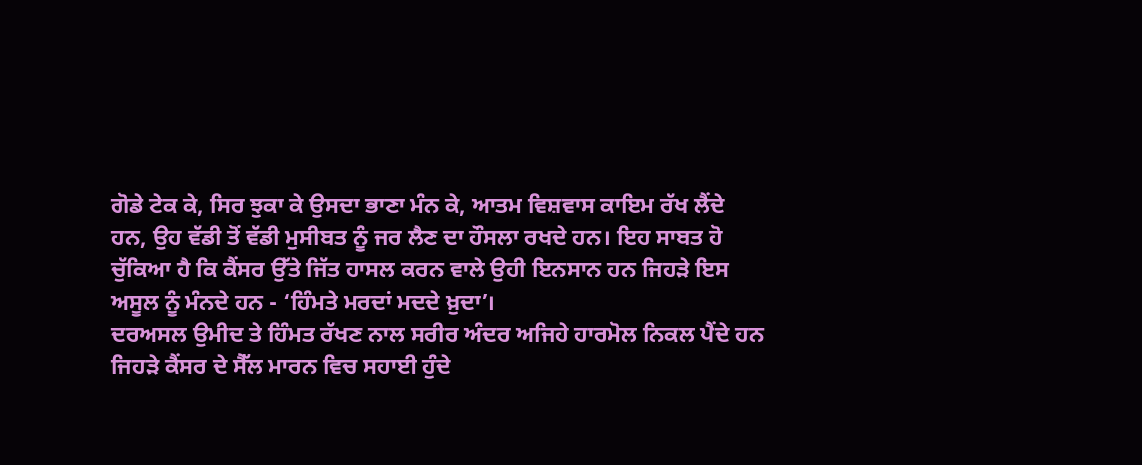ਗੋਡੇ ਟੇਕ ਕੇ, ਸਿਰ ਝੁਕਾ ਕੇ ਉਸਦਾ ਭਾਣਾ ਮੰਨ ਕੇ, ਆਤਮ ਵਿਸ਼ਵਾਸ ਕਾਇਮ ਰੱਖ ਲੈਂਦੇ
ਹਨ, ਉਹ ਵੱਡੀ ਤੋਂ ਵੱਡੀ ਮੁਸੀਬਤ ਨੂੰ ਜਰ ਲੈਣ ਦਾ ਹੌਸਲਾ ਰਖਦੇ ਹਨ। ਇਹ ਸਾਬਤ ਹੋ
ਚੁੱਕਿਆ ਹੈ ਕਿ ਕੈਂਸਰ ਉੱਤੇ ਜਿੱਤ ਹਾਸਲ ਕਰਨ ਵਾਲੇ ਉਹੀ ਇਨਸਾਨ ਹਨ ਜਿਹੜੇ ਇਸ
ਅਸੂਲ ਨੂੰ ਮੰਨਦੇ ਹਨ - ‘ਹਿੰਮਤੇ ਮਰਦਾਂ ਮਦਦੇ ਖ਼ੁਦਾ’।
ਦਰਅਸਲ ਉਮੀਦ ਤੇ ਹਿੰਮਤ ਰੱਖਣ ਨਾਲ ਸਰੀਰ ਅੰਦਰ ਅਜਿਹੇ ਹਾਰਮੋਲ ਨਿਕਲ ਪੈਂਦੇ ਹਨ
ਜਿਹੜੇ ਕੈਂਸਰ ਦੇ ਸੈੱਲ ਮਾਰਨ ਵਿਚ ਸਹਾਈ ਹੁੰਦੇ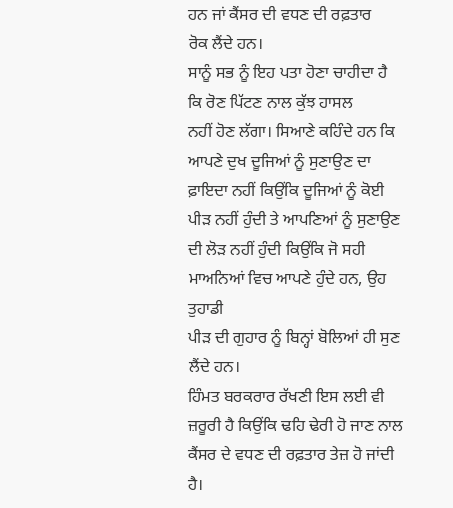ਹਨ ਜਾਂ ਕੈਂਸਰ ਦੀ ਵਧਣ ਦੀ ਰਫ਼ਤਾਰ
ਰੋਕ ਲੈਂਦੇ ਹਨ।
ਸਾਨੂੰ ਸਭ ਨੂੰ ਇਹ ਪਤਾ ਹੋਣਾ ਚਾਹੀਦਾ ਹੈ ਕਿ ਰੋਣ ਪਿੱਟਣ ਨਾਲ ਕੁੱਝ ਹਾਸਲ
ਨਹੀਂ ਹੋਣ ਲੱਗਾ। ਸਿਆਣੇ ਕਹਿੰਦੇ ਹਨ ਕਿ ਆਪਣੇ ਦੁਖ ਦੂਜਿਆਂ ਨੂੰ ਸੁਣਾਉਣ ਦਾ
ਫ਼ਾਇਦਾ ਨਹੀਂ ਕਿਉਂਕਿ ਦੂਜਿਆਂ ਨੂੰ ਕੋਈ ਪੀੜ ਨਹੀਂ ਹੁੰਦੀ ਤੇ ਆਪਣਿਆਂ ਨੂੰ ਸੁਣਾਉਣ
ਦੀ ਲੋੜ ਨਹੀਂ ਹੁੰਦੀ ਕਿਉਂਕਿ ਜੋ ਸਹੀ ਮਾਅਨਿਆਂ ਵਿਚ ਆਪਣੇ ਹੁੰਦੇ ਹਨ, ਉਹ ਤੁਹਾਡੀ
ਪੀੜ ਦੀ ਗੁਹਾਰ ਨੂੰ ਬਿਨ੍ਹਾਂ ਬੋਲਿਆਂ ਹੀ ਸੁਣ ਲੈਂਦੇ ਹਨ।
ਹਿੰਮਤ ਬਰਕਰਾਰ ਰੱਖਣੀ ਇਸ ਲਈ ਵੀ ਜ਼ਰੂਰੀ ਹੈ ਕਿਉਂਕਿ ਢਹਿ ਢੇਰੀ ਹੋ ਜਾਣ ਨਾਲ
ਕੈਂਸਰ ਦੇ ਵਧਣ ਦੀ ਰਫ਼ਤਾਰ ਤੇਜ਼ ਹੋ ਜਾਂਦੀ ਹੈ।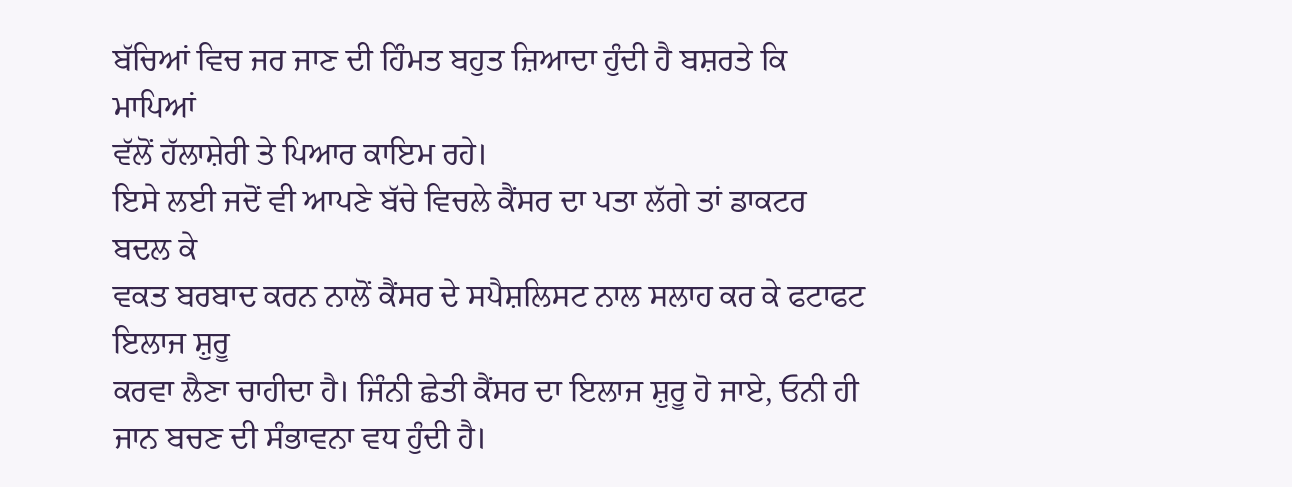ਬੱਚਿਆਂ ਵਿਚ ਜਰ ਜਾਣ ਦੀ ਹਿੰਮਤ ਬਹੁਤ ਜ਼ਿਆਦਾ ਹੁੰਦੀ ਹੈ ਬਸ਼ਰਤੇ ਕਿ ਮਾਪਿਆਂ
ਵੱਲੋਂ ਹੱਲਾਸ਼ੇਰੀ ਤੇ ਪਿਆਰ ਕਾਇਮ ਰਹੇ।
ਇਸੇ ਲਈ ਜਦੋਂ ਵੀ ਆਪਣੇ ਬੱਚੇ ਵਿਚਲੇ ਕੈਂਸਰ ਦਾ ਪਤਾ ਲੱਗੇ ਤਾਂ ਡਾਕਟਰ ਬਦਲ ਕੇ
ਵਕਤ ਬਰਬਾਦ ਕਰਨ ਨਾਲੋਂ ਕੈਂਸਰ ਦੇ ਸਪੈਸ਼ਲਿਸਟ ਨਾਲ ਸਲਾਹ ਕਰ ਕੇ ਫਟਾਫਟ ਇਲਾਜ ਸ਼ੁਰੂ
ਕਰਵਾ ਲੈਣਾ ਚਾਹੀਦਾ ਹੈ। ਜਿੰਨੀ ਛੇਤੀ ਕੈਂਸਰ ਦਾ ਇਲਾਜ ਸ਼ੁਰੂ ਹੋ ਜਾਏ, ਓਨੀ ਹੀ
ਜਾਨ ਬਚਣ ਦੀ ਸੰਭਾਵਨਾ ਵਧ ਹੁੰਦੀ ਹੈ।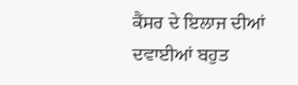ਕੈਂਸਰ ਦੇ ਇਲਾਜ ਦੀਆਂ ਦਵਾਈਆਂ ਬਹੁਤ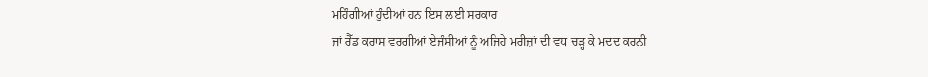ਮਹਿੰਗੀਆਂ ਹੁੰਦੀਆਂ ਹਨ ਇਸ ਲਈ ਸਰਕਾਰ
ਜਾਂ ਰੈੱਡ ਕਰਾਸ ਵਰਗੀਆਂ ਏਜੰਸੀਆਂ ਨੂੰ ਅਜਿਹੇ ਮਰੀਜ਼ਾਂ ਦੀ ਵਧ ਚੜ੍ਹ ਕੇ ਮਦਦ ਕਰਨੀ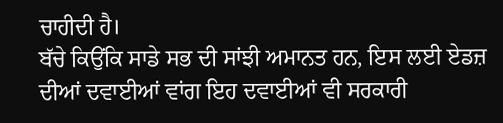ਚਾਹੀਦੀ ਹੈ।
ਬੱਚੇ ਕਿਉਂਕਿ ਸਾਡੇ ਸਭ ਦੀ ਸਾਂਝੀ ਅਮਾਨਤ ਹਨ, ਇਸ ਲਈ ਏਡਜ਼
ਦੀਆਂ ਦਵਾਈਆਂ ਵਾਂਗ ਇਹ ਦਵਾਈਆਂ ਵੀ ਸਰਕਾਰੀ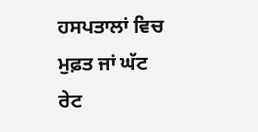ਹਸਪਤਾਲਾਂ ਵਿਚ ਮੁਫ਼ਤ ਜਾਂ ਘੱਟ ਰੇਟ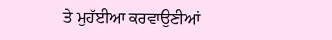ਤੇ ਮੁਹੱਈਆ ਕਰਵਾਉਣੀਆਂ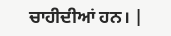ਚਾਹੀਦੀਆਂ ਹਨ। |